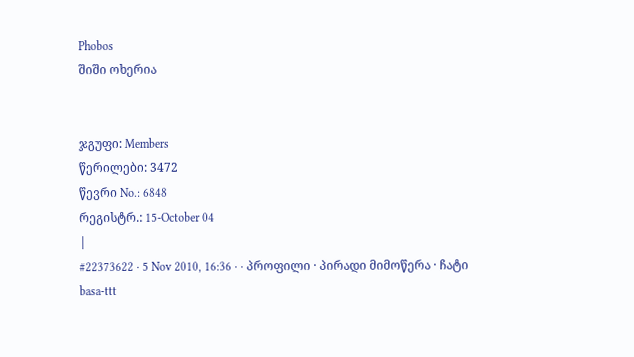Phobos
შიში ოხერია


ჯგუფი: Members
წერილები: 3472
წევრი No.: 6848
რეგისტრ.: 15-October 04
|
#22373622 · 5 Nov 2010, 16:36 · · პროფილი · პირადი მიმოწერა · ჩატი
basa-ttt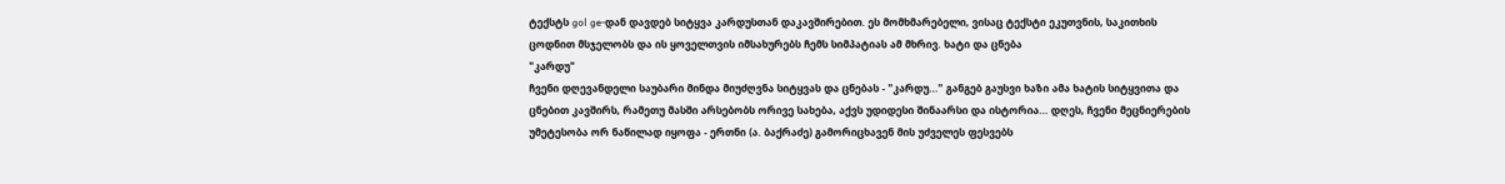ტექსტს gol ge-დან დავდებ სიტყვა კარდუსთან დაკავშირებით. ეს მომხმარებელი, ვისაც ტექსტი ეკუთვნის, საკითხის ცოდნით მსჯელობს და ის ყოველთვის იმსახურებს ჩემს სიმპატიას ამ მხრივ. ხატი და ცნება
"კარდუ"
ჩვენი დღევანდელი საუბარი მინდა მიუძღვნა სიტყვას და ცნებას - "კარდუ..." განგებ გაუსვი ხაზი ამა ხატის სიტყვითა და ცნებით კავშირს, რამეთუ მასში არსებობს ორივე სახება, აქვს უდიდესი შინაარსი და ისტორია... დღეს, ჩვენი მეცნიერების უმეტესობა ორ ნაწილად იყოფა - ერთნი (ა. ბაქრაძე) გამორიცხავენ მის უძველეს ფესვებს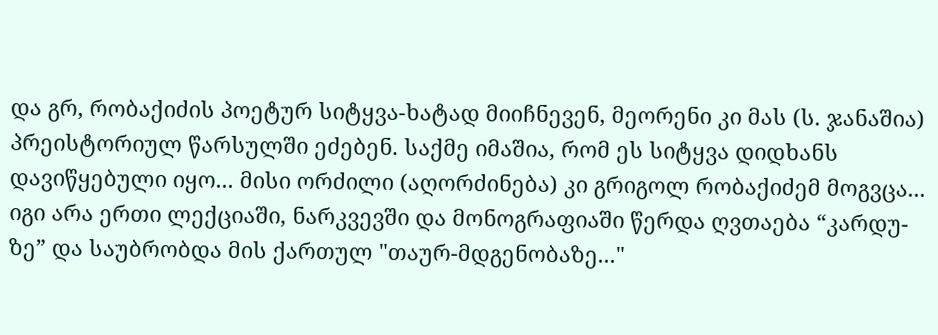და გრ, რობაქიძის პოეტურ სიტყვა-ხატად მიიჩნევენ, მეორენი კი მას (ს. ჯანაშია) პრეისტორიულ წარსულში ეძებენ. საქმე იმაშია, რომ ეს სიტყვა დიდხანს დავიწყებული იყო... მისი ორძილი (აღორძინება) კი გრიგოლ რობაქიძემ მოგვცა... იგი არა ერთი ლექციაში, ნარკვევში და მონოგრაფიაში წერდა ღვთაება “კარდუ-ზე” და საუბრობდა მის ქართულ "თაურ-მდგენობაზე..."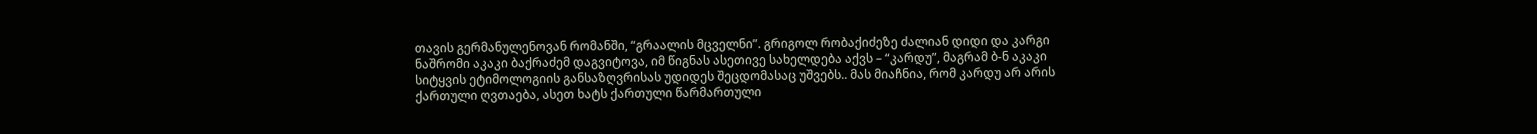თავის გერმანულენოვან რომანში, “გრაალის მცველნი”. გრიგოლ რობაქიძეზე ძალიან დიდი და კარგი ნაშრომი აკაკი ბაქრაძემ დაგვიტოვა, იმ წიგნას ასეთივე სახელდება აქვს – “კარდუ”, მაგრამ ბ-ნ აკაკი სიტყვის ეტიმოლოგიის განსაზღვრისას უდიდეს შეცდომასაც უშვებს.. მას მიაჩნია, რომ კარდუ არ არის ქართული ღვთაება, ასეთ ხატს ქართული წარმართული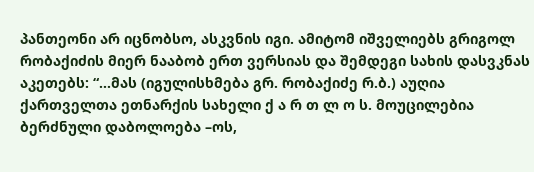პანთეონი არ იცნობსო, ასკვნის იგი. ამიტომ იშველიებს გრიგოლ რობაქიძის მიერ ნააბობ ერთ ვერსიას და შემდეგი სახის დასვკნას აკეთებს: “...მას (იგულისხმება გრ. რობაქიძე რ.ბ.) აუღია ქართველთა ეთნარქის სახელი ქ ა რ თ ლ ო ს. მოუცილებია ბერძნული დაბოლოება –ოს,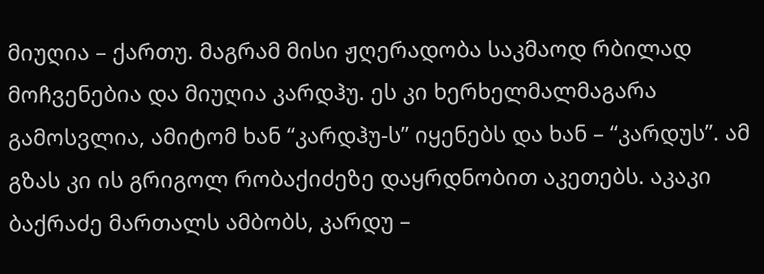მიუღია – ქართუ. მაგრამ მისი ჟღერადობა საკმაოდ რბილად მოჩვენებია და მიუღია კარდჰუ. ეს კი ხერხელმალმაგარა გამოსვლია, ამიტომ ხან “კარდჰუ-ს” იყენებს და ხან – “კარდუს”. ამ გზას კი ის გრიგოლ რობაქიძეზე დაყრდნობით აკეთებს. აკაკი ბაქრაძე მართალს ამბობს, კარდუ –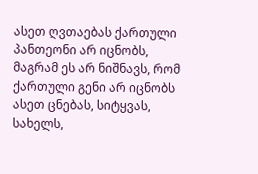ასეთ ღვთაებას ქართული პანთეონი არ იცნობს, მაგრამ ეს არ ნიშნავს, რომ ქართული გენი არ იცნობს ასეთ ცნებას, სიტყვას, სახელს,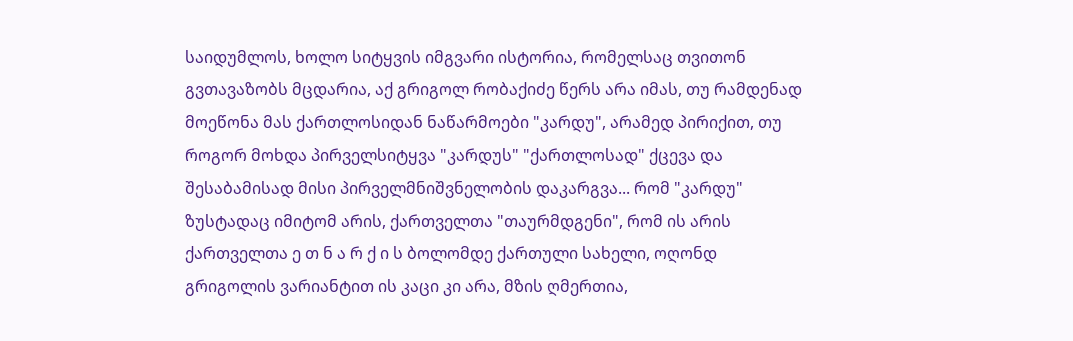საიდუმლოს, ხოლო სიტყვის იმგვარი ისტორია, რომელსაც თვითონ გვთავაზობს მცდარია, აქ გრიგოლ რობაქიძე წერს არა იმას, თუ რამდენად მოეწონა მას ქართლოსიდან ნაწარმოები "კარდუ", არამედ პირიქით, თუ როგორ მოხდა პირველსიტყვა "კარდუს" "ქართლოსად" ქცევა და შესაბამისად მისი პირველმნიშვნელობის დაკარგვა... რომ "კარდუ" ზუსტადაც იმიტომ არის, ქართველთა "თაურმდგენი", რომ ის არის ქართველთა ე თ ნ ა რ ქ ი ს ბოლომდე ქართული სახელი, ოღონდ გრიგოლის ვარიანტით ის კაცი კი არა, მზის ღმერთია,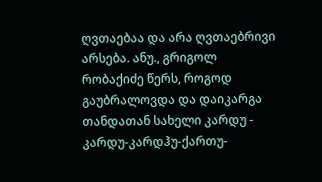ღვთაებაა და არა ღვთაებრივი არსება. ანუ., გრიგოლ რობაქიძე წერს, როგოდ გაუბრალოვდა და დაიკარგა თანდათან სახელი კარდუ - კარდუ-კარდჰუ-ქართუ-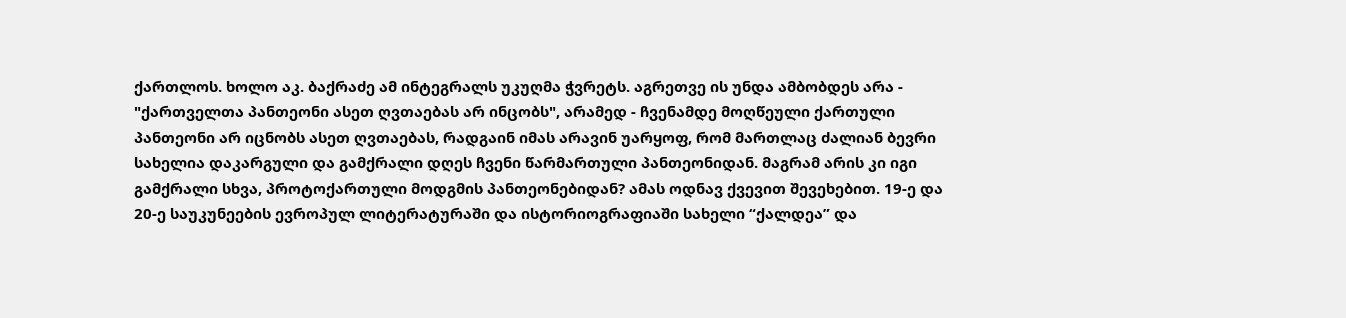ქართლოს. ხოლო აკ. ბაქრაძე ამ ინტეგრალს უკუღმა ჭვრეტს. აგრეთვე ის უნდა ამბობდეს არა - "ქართველთა პანთეონი ასეთ ღვთაებას არ ინცობს", არამედ - ჩვენამდე მოღწეული ქართული პანთეონი არ იცნობს ასეთ ღვთაებას, რადგაინ იმას არავინ უარყოფ, რომ მართლაც ძალიან ბევრი სახელია დაკარგული და გამქრალი დღეს ჩვენი წარმართული პანთეონიდან. მაგრამ არის კი იგი გამქრალი სხვა, პროტოქართული მოდგმის პანთეონებიდან? ამას ოდნავ ქვევით შევეხებით. 19-ე და 20-ე საუკუნეების ევროპულ ლიტერატურაში და ისტორიოგრაფიაში სახელი “ქალდეა” და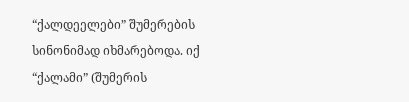“ქალდეელები” შუმერების სინონიმად იხმარებოდა. იქ “ქალამი” (შუმერის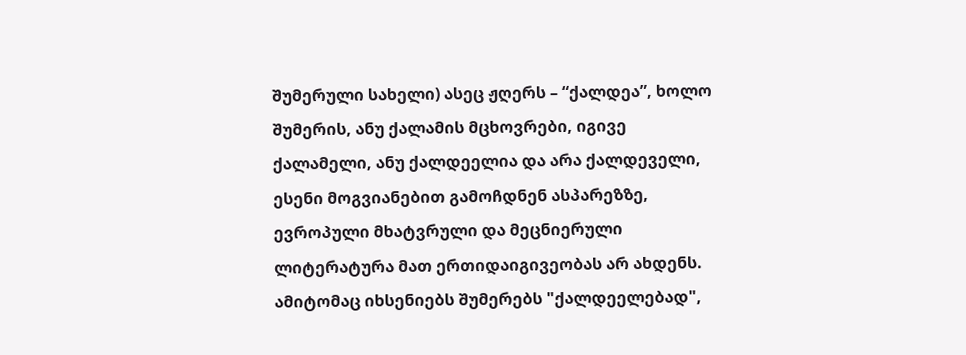შუმერული სახელი) ასეც ჟღერს – “ქალდეა”, ხოლო შუმერის, ანუ ქალამის მცხოვრები, იგივე ქალამელი, ანუ ქალდეელია და არა ქალდეველი, ესენი მოგვიანებით გამოჩდნენ ასპარეზზე, ევროპული მხატვრული და მეცნიერული ლიტერატურა მათ ერთიდაიგივეობას არ ახდენს.
ამიტომაც იხსენიებს შუმერებს "ქალდეელებად",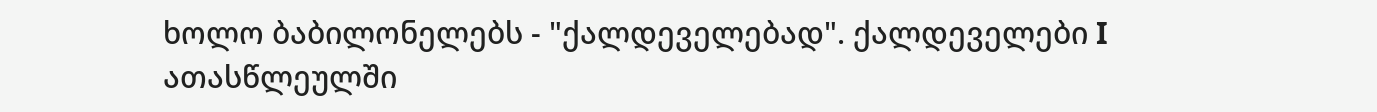ხოლო ბაბილონელებს - "ქალდეველებად". ქალდეველები I ათასწლეულში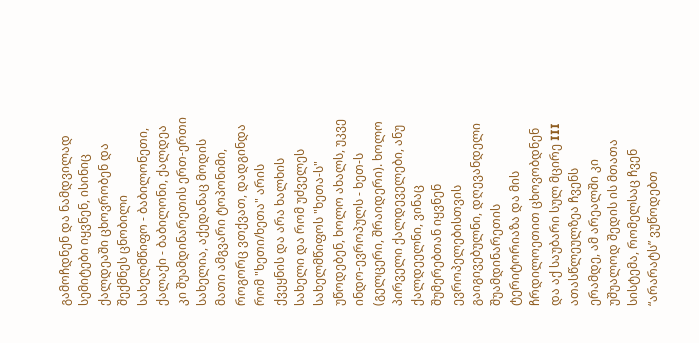გამოჩდნენ და ნამდვილად სემიტები იყვნენ, ისინიც ქალდეაში ცხოვრობენ და შექმნეს ცნობილი სახელმწიფო - ბაბილონეთი, ქალაქი - ბაბილონი, ქალდეა კი შუამდინარეთის ერთ-ერთი სახელია, აქედანაც მოდის მათი ამგვარი ტოპონიმი, როგორც ვთქვათ, დადგინდა რომ "ხეთი/ხეთა" არის ქვეყნის და არა ხალხის სახელი და რომ უძველეს სახელმწიფოს "ხეთა-ს" უწოდებენ, ხოლო ახალს, უკვე ინდო-ევროპულს - ხეთ-ს (გელცერი, შრაიდერი). ხოლო პირველი ქალდეველები, ანუ ქალდეელნი, ვინაც შუმერებთან იყვნენ ევროპელებისთვის გაიგივებულნი, დღევანდელი შუამდინარეთის ტერიტორიაზა და მის ჩრდილოეთით ცხოვობდნენ და აქ საუბარი სულ მცირე III ათასწლეულზეა ჩვენს ერამდე, ამ არეალში კი უშუალოდ შედის ის მთათა სისტემა, რომელსაც ჩვენ “არარატს” ვუწოდებთ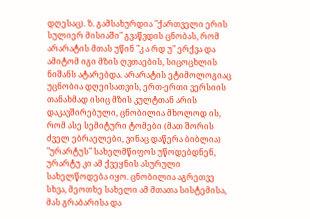დღესაც). ზ. გამსახურდია "ქართველი ერის სულიერ მისიაში" გვაწვდის ცნობას, რომ არარატის მთას უწინ "კ ა რდ უ" ერქვა და ამიტომ იგი მზის ღვთაების, სიცოცხლის ნიშანს ატარებდა. არარატის ეტიმოლოგიაც უცნობია დღეისათვის, ერთ-ერთი ვერსიის თანახმად ისიც მზის კულტთან არის დაკავშირებული, ცნობილია მხოლოდ ის, რომ ასე სემიტური ტომები (მათ შორის ძველ ებრაელები, ვინაც დაწერა ბიბლია) "ურარტუს" სახელმწიფოს უწოდებდნენ, ურარტუ კი ამ ქვეყნის ასურული სახელწოდება იყო. ცნობილია აგრეთვე სხვა, მეოთხე სახელი ამ მთათა სისტემისა, მას გრაბარისა და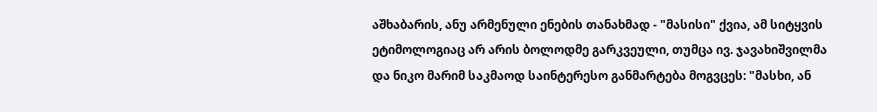აშხაბარის, ანუ არმენული ენების თანახმად - "მასისი" ქვია, ამ სიტყვის ეტიმოლოგიაც არ არის ბოლოდმე გარკვეული, თუმცა ივ. ჯავახიშვილმა და ნიკო მარიმ საკმაოდ საინტერესო განმარტება მოგვცეს: "მასხი, ან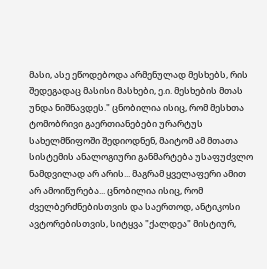მასი, ასე ეწოდებოდა არმენულად მესხებს, რის შედეგადაც მასისი მასხები, ე.ი. მესხების მთას უნდა ნიშნავდეს." ცნობილია ისიც, რომ მესხთა ტომობრივი გაერთიანებები ურარტუს სახელმწიფოში შედიოდნენ, მაიტომ ამ მთათა სისტემის ანალოგიური განმარტება უსაფუძვლო ნამდვილად არ არის... მაგრამ ყველაფერი ამით არ ამოიწურება... ცნობილია ისიც, რომ ძველბერძნებისთვის და საერთოდ, ანტიკოსი ავტორებისთვის, სიტყვა "ქალდეა" მისტიურ,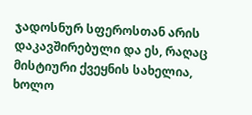ჯადოსნურ სფეროსთან არის დაკავშირებული და ეს, რაღაც მისტიური ქვეყნის სახელია, ხოლო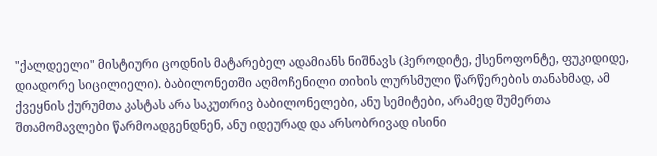"ქალდეელი" მისტიური ცოდნის მატარებელ ადამიანს ნიშნავს (ჰეროდიტე, ქსენოფონტე, ფუკიდიდე, დიადორე სიცილიელი). ბაბილონეთში აღმოჩენილი თიხის ლურსმული წარწერების თანახმად, ამ ქვეყნის ქურუმთა კასტას არა საკუთრივ ბაბილონელები, ანუ სემიტები, არამედ შუმერთა შთამომავლები წარმოადგენდნენ, ანუ იდეურად და არსობრივად ისინი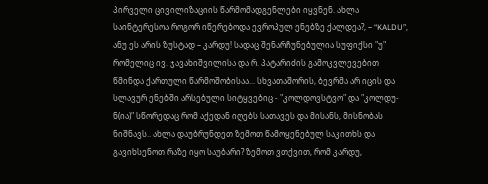პირველი ცივილიზაციის წარმომადგენლები იყვნენ. ახლა საინტერესოა როგორ იწერებოდა ევროპულ ენებზე ქალდეა?, – “KALDU”, ანუ ეს არის ზუსტად – კარდუ! სადაც შენარჩუნებულია სუფიქსი "უ" რომელიც ივ. ჯავახიშვილისა და რ. პატარიძის გამოკვლევებით წმინდა ქართული წარმოშობისაა... სხვათაშორის, ბევრმა არ იცის და სლავურ ენებში არსებული სიტყვებიც - "კოლდოვსტვო" და "კოლდუ-ნ(ია)" სწორედაც რომ აქედან იღებს სათავეს და მისანს, მისნობას ნიშნავს.. ახლა დაუბრუნდეთ ზემოთ წამოყენებულ საკითხს და გავიხსენოთ რაზე იყო საუბარი? ზემოთ ვთქვით, რომ კარდუ,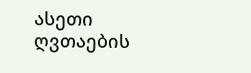ასეთი ღვთაების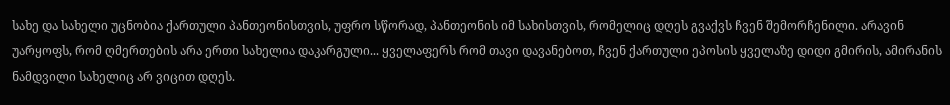სახე და სახელი უცნობია ქართული პანთეონისთვის, უფრო სწორად, პანთეონის იმ სახისთვის, რომელიც დღეს გვაქვს ჩვენ შემორჩენილი. არავინ უარყოფს, რომ ღმერთების არა ერთი სახელია დაკარგული... ყველაფერს რომ თავი დავანებოთ, ჩვენ ქართული ეპოსის ყველაზე დიდი გმირის, ამირანის ნამდვილი სახელიც არ ვიცით დღეს.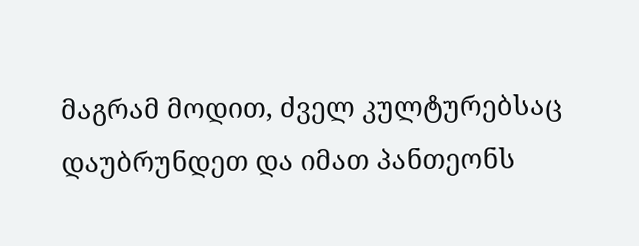მაგრამ მოდით, ძველ კულტურებსაც დაუბრუნდეთ და იმათ პანთეონს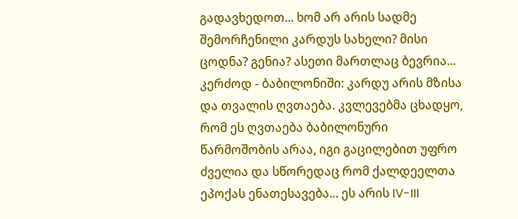გადავხედოთ... ხომ არ არის სადმე შემორჩენილი კარდუს სახელი? მისი ცოდნა? გენია? ასეთი მართლაც ბევრია... კერძოდ - ბაბილონიში: კარდუ არის მზისა და თვალის ღვთაება. კვლევებმა ცხადყო, რომ ეს ღვთაება ბაბილონური წარმოშობის არაა, იგი გაცილებით უფრო ძველია და სწორედაც რომ ქალდეელთა ეპოქას ენათესავება... ეს არის IV-III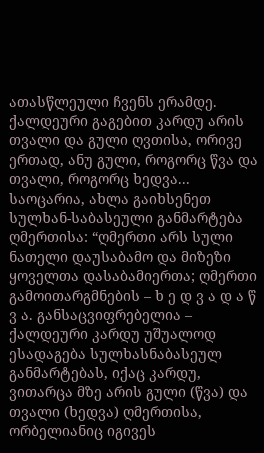ათასწლეული ჩვენს ერამდე. ქალდეური გაგებით კარდუ არის თვალი და გული ღვთისა, ორივე ერთად, ანუ გული, როგორც წვა და თვალი, როგორც ხედვა... საოცარია, ახლა გაიხსენეთ სულხან-საბასეული განმარტება ღმერთისა: “ღმერთი არს სული ნათელი დაუსაბამო და მიზეზი ყოველთა დასაბამიერთა; ღმერთი გამოითარგმნების – ხ ე დ ვ ა დ ა წ ვ ა. განსაცვიფრებელია – ქალდეური კარდუ უშუალოდ ესადაგება სულხასნაბასეულ განმარტებას, იქაც კარდუ, ვითარცა მზე არის გული (წვა) და თვალი (ხედვა) ღმერთისა, ორბელიანიც იგივეს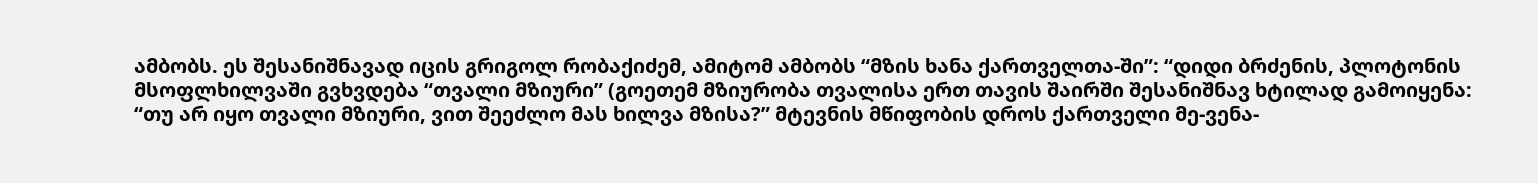ამბობს. ეს შესანიშნავად იცის გრიგოლ რობაქიძემ, ამიტომ ამბობს “მზის ხანა ქართველთა-ში”: “დიდი ბრძენის, პლოტონის მსოფლხილვაში გვხვდება “თვალი მზიური” (გოეთემ მზიურობა თვალისა ერთ თავის შაირში შესანიშნავ ხტილად გამოიყენა: “თუ არ იყო თვალი მზიური, ვით შეეძლო მას ხილვა მზისა?” მტევნის მწიფობის დროს ქართველი მე-ვენა-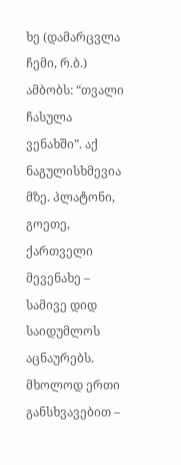ხე (დამარცვლა ჩემი, რ.ბ.) ამბობს: “თვალი ჩასულა ვენახში”. აქ ნაგულისხმევია მზე. პლატონი, გოეთე, ქართველი მევენახე – სამივე დიდ საიდუმლოს აცნაურებს. მხოლოდ ერთი განსხვავებით –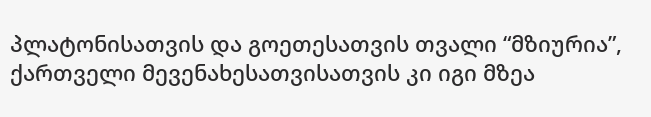პლატონისათვის და გოეთესათვის თვალი “მზიურია”, ქართველი მევენახესათვისათვის კი იგი მზეა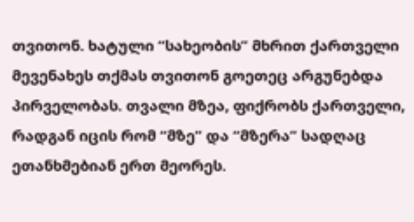თვითონ. ხატული “სახეობის” მხრით ქართველი მევენახეს თქმას თვითონ გოეთეც არგუნებდა პირველობას. თვალი მზეა, ფიქრობს ქართველი, რადგან იცის რომ “მზე” და “მზერა” სადღაც ეთანხმებიან ერთ მეორეს.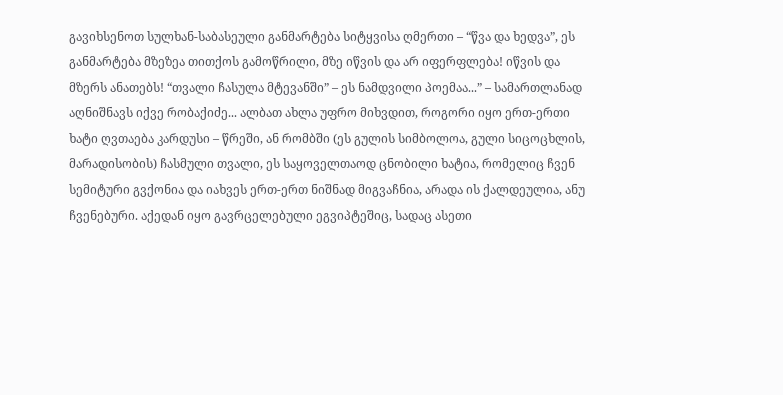გავიხსენოთ სულხან-საბასეული განმარტება სიტყვისა ღმერთი – “წვა და ხედვა”, ეს განმარტება მზეზეა თითქოს გამოწრილი, მზე იწვის და არ იფერფლება! იწვის და მზერს ანათებს! “თვალი ჩასულა მტევანში” – ეს ნამდვილი პოემაა...” – სამართლანად აღნიშნავს იქვე რობაქიძე... ალბათ ახლა უფრო მიხვდით, როგორი იყო ერთ-ერთი ხატი ღვთაება კარდუსი – წრეში, ან რომბში (ეს გულის სიმბოლოა, გული სიცოცხლის, მარადისობის) ჩასმული თვალი, ეს საყოველთაოდ ცნობილი ხატია, რომელიც ჩვენ სემიტური გვქონია და იახვეს ერთ-ერთ ნიშნად მიგვაჩნია, არადა ის ქალდეულია, ანუ ჩვენებური. აქედან იყო გავრცელებული ეგვიპტეშიც, სადაც ასეთი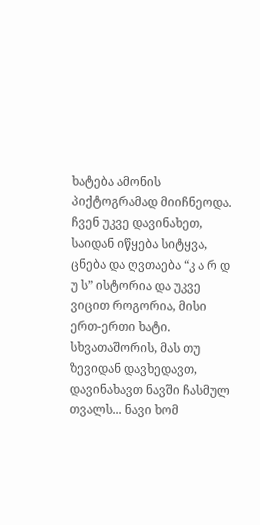ხატება ამონის პიქტოგრამად მიიჩნეოდა. ჩვენ უკვე დავინახეთ, საიდან იწყება სიტყვა, ცნება და ღვთაება “კ ა რ დ უ ს” ისტორია და უკვე ვიცით როგორია, მისი ერთ-ერთი ხატი. სხვათაშორის, მას თუ ზევიდან დავხედავთ, დავინახავთ ნავში ჩასმულ თვალს... ნავი ხომ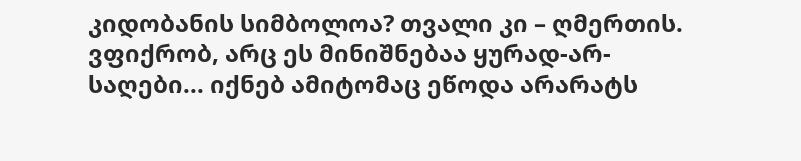კიდობანის სიმბოლოა? თვალი კი – ღმერთის. ვფიქრობ, არც ეს მინიშნებაა ყურად-არ-საღები... იქნებ ამიტომაც ეწოდა არარატს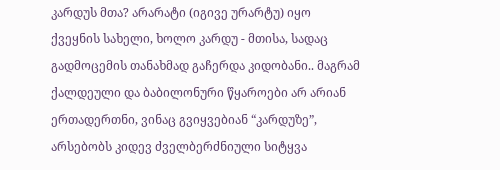კარდუს მთა? არარატი (იგივე ურარტუ) იყო ქვეყნის სახელი, ხოლო კარდუ - მთისა, სადაც გადმოცემის თანახმად გაჩერდა კიდობანი.. მაგრამ ქალდეული და ბაბილონური წყაროები არ არიან ერთადერთნი, ვინაც გვიყვებიან “კარდუზე”, არსებობს კიდევ ძველბერძნიული სიტყვა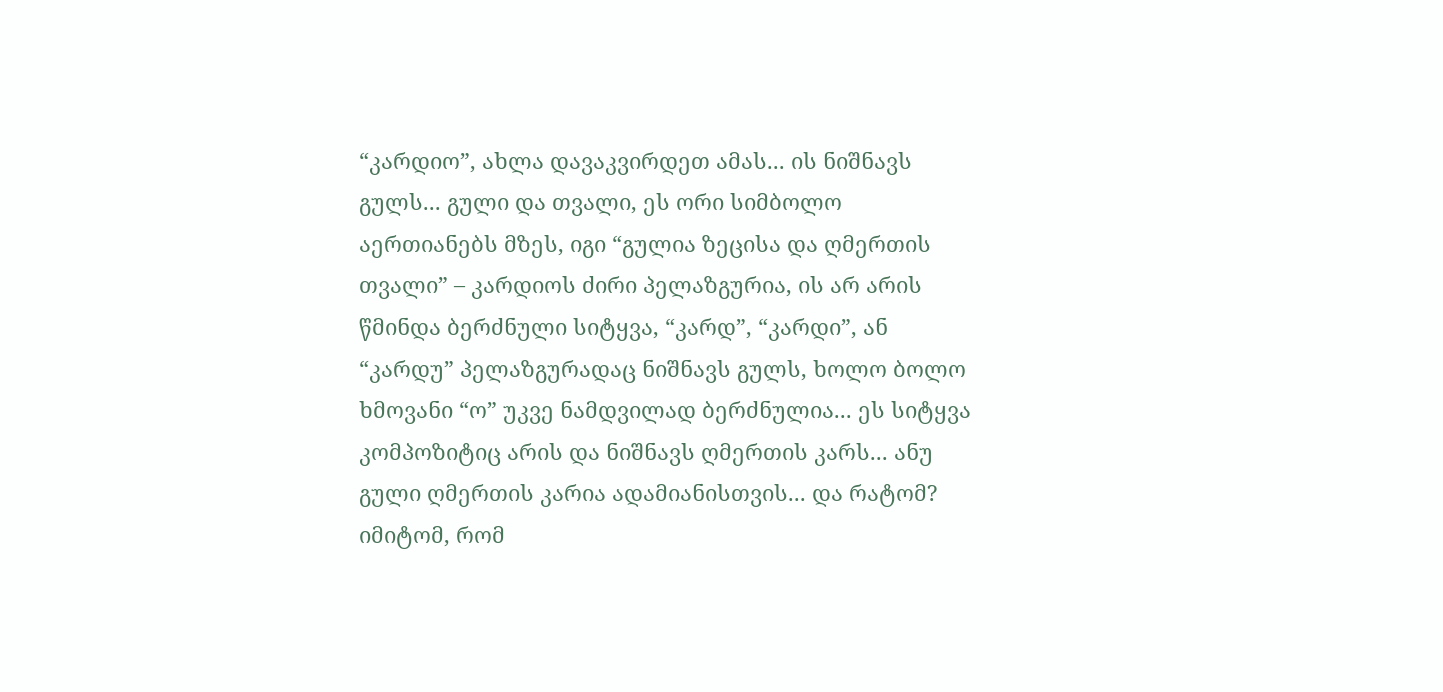“კარდიო”, ახლა დავაკვირდეთ ამას... ის ნიშნავს გულს... გული და თვალი, ეს ორი სიმბოლო აერთიანებს მზეს, იგი “გულია ზეცისა და ღმერთის თვალი” – კარდიოს ძირი პელაზგურია, ის არ არის წმინდა ბერძნული სიტყვა, “კარდ”, “კარდი”, ან “კარდუ” პელაზგურადაც ნიშნავს გულს, ხოლო ბოლო ხმოვანი “ო” უკვე ნამდვილად ბერძნულია... ეს სიტყვა კომპოზიტიც არის და ნიშნავს ღმერთის კარს... ანუ გული ღმერთის კარია ადამიანისთვის... და რატომ? იმიტომ, რომ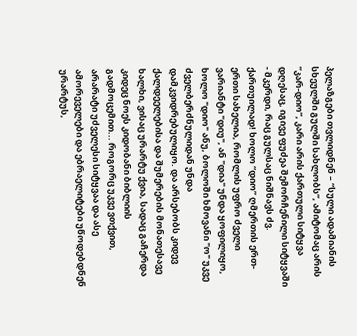პელაზგები თვლიდნენ – “სული ადამიანის სხეულში გულში სახლობს”, ამიტომაც არის “კარ-დიო”, კარი არის ქართული სიტყვა დღესაც, იგივე ფუძეა შემორჩენილი სიტყვაში - მკერდი, რაც გულსაც ნიშნავს ძვ. ქართუილად! ხოლო “დიო” ღმერთის ერთ-ერთი სახელია, რომლის უფრო ძველი ვარიანტი "დიუ", ან "დია" უნდა ყოფილიყო, ხოლო "დიო" ანუ, ბოლოში ხმოვანი "ო" უკვე ძველბერძნულიდან უნდა დამკვიდრებულიყო. და არსებობს კიდევ ქალდეელებისა და შუმერების მონათესავე ხალხი, ვისაც ურარტუ ქვია, სადაც გაჩერდა კიდეც ნოეს კიდობანი ბიბლიის გადმოცემით... როგორც უკვე ვთქვით, არარატი უძველესი სიტყვაა და ასე ამორეველები და ებრაელიტები უწოდებდნენ ურარტუს,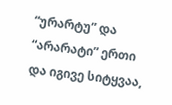“ურარტუ” და “არარატი” ერთი და იგივე სიტყვაა,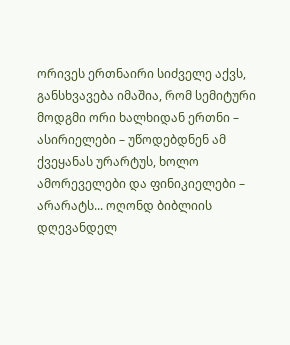ორივეს ერთნაირი სიძველე აქვს, განსხვავება იმაშია, რომ სემიტური მოდგმი ორი ხალხიდან ერთნი – ასირიელები – უწოდებდნენ ამ ქვეყანას ურარტუს, ხოლო ამორეველები და ფინიკიელები – არარატს... ოღონდ ბიბლიის დღევანდელ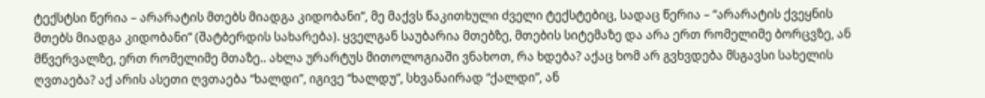ტექსტსი წერია – არარატის მთებს მიადგა კიდობანი”, მე მაქვს წაკითხული ძველი ტექსტებიც, სადაც წერია – “არარატის ქვეყნის მთებს მიადგა კიდობანი” (შატბერდის სახარება). ყველგან საუბარია მთებზე, მთების სიტემაზე და არა ერთ რომელიმე ბორცვზე, ან მწვერვალზე, ერთ რომელიმე მთაზე.. ახლა ურარტუს მითოლოგიაში ვნახოთ, რა ხდება? აქაც ხომ არ გვხვდება მსგავსი სახელის ღვთაება? აქ არის ასეთი ღვთაება “ხალდი”, იგივე “ხალდუ”, სხვანაირად “ქალდი”, ან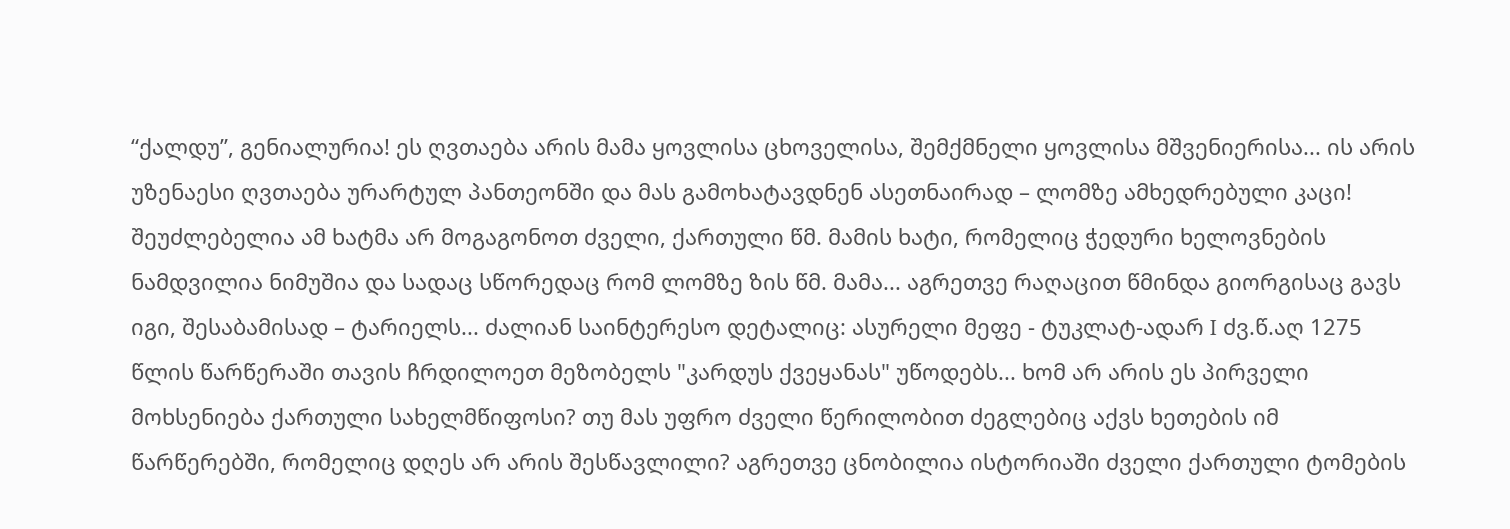“ქალდუ”, გენიალურია! ეს ღვთაება არის მამა ყოვლისა ცხოველისა, შემქმნელი ყოვლისა მშვენიერისა... ის არის უზენაესი ღვთაება ურარტულ პანთეონში და მას გამოხატავდნენ ასეთნაირად – ლომზე ამხედრებული კაცი! შეუძლებელია ამ ხატმა არ მოგაგონოთ ძველი, ქართული წმ. მამის ხატი, რომელიც ჭედური ხელოვნების ნამდვილია ნიმუშია და სადაც სწორედაც რომ ლომზე ზის წმ. მამა... აგრეთვე რაღაცით წმინდა გიორგისაც გავს იგი, შესაბამისად – ტარიელს... ძალიან საინტერესო დეტალიც: ასურელი მეფე - ტუკლატ-ადარ I ძვ.წ.აღ 1275 წლის წარწერაში თავის ჩრდილოეთ მეზობელს "კარდუს ქვეყანას" უწოდებს... ხომ არ არის ეს პირველი მოხსენიება ქართული სახელმწიფოსი? თუ მას უფრო ძველი წერილობით ძეგლებიც აქვს ხეთების იმ წარწერებში, რომელიც დღეს არ არის შესწავლილი? აგრეთვე ცნობილია ისტორიაში ძველი ქართული ტომების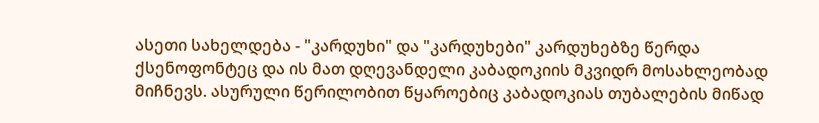ასეთი სახელდება - "კარდუხი" და "კარდუხები" კარდუხებზე წერდა ქსენოფონტეც და ის მათ დღევანდელი კაბადოკიის მკვიდრ მოსახლეობად მიჩნევს. ასურული წერილობით წყაროებიც კაბადოკიას თუბალების მიწად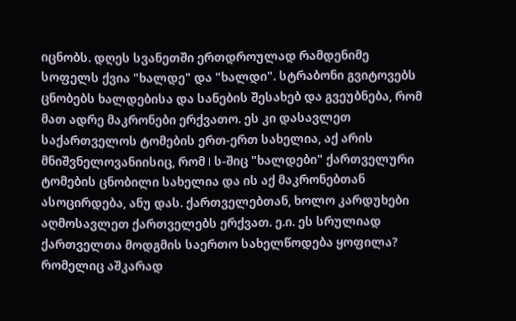იცნობს. დღეს სვანეთში ერთდროულად რამდენიმე სოფელს ქვია "ხალდე" და "ხალდი". სტრაბონი გვიტოვებს ცნობებს ხალდებისა და სანების შესახებ და გვეუბნება, რომ მათ ადრე მაკრონები ერქვათო. ეს კი დასავლეთ საქართველოს ტომების ერთ-ერთ სახელია, აქ არის მნიშვნელოვანიისიც, რომ I ს-შიც "ხალდები" ქართველური ტომების ცნობილი სახელია და ის აქ მაკრონებთან ასოცირდება, ანუ დას. ქართველებთან, ხოლო კარდუხები აღმოსავლეთ ქართველებს ერქვათ. ე.ი. ეს სრულიად ქართველთა მოდგმის საერთო სახელწოდება ყოფილა? რომელიც აშკარად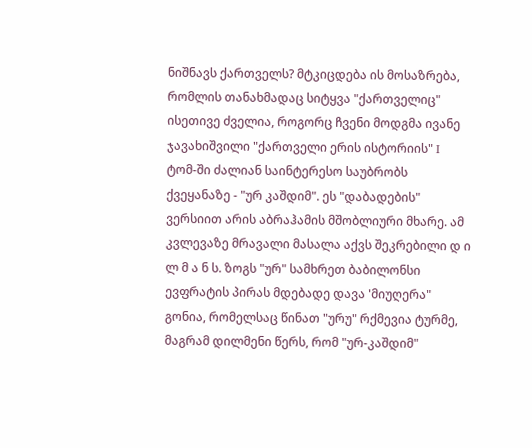ნიშნავს ქართველს? მტკიცდება ის მოსაზრება, რომლის თანახმადაც სიტყვა "ქართველიც" ისეთივე ძველია, როგორც ჩვენი მოდგმა ივანე ჯავახიშვილი "ქართველი ერის ისტორიის" I ტომ-ში ძალიან საინტერესო საუბრობს ქვეყანაზე - "ურ კაშდიმ". ეს "დაბადების" ვერსიით არის აბრაჰამის მშობლიური მხარე. ამ კვლევაზე მრავალი მასალა აქვს შეკრებილი დ ი ლ მ ა ნ ს. ზოგს "ურ" სამხრეთ ბაბილონსი ევფრატის პირას მდებადე დავა 'მიუღერა" გონია, რომელსაც წინათ "ურუ" რქმევია ტურმე, მაგრამ დილმენი წერს, რომ "ურ-კაშდიმ"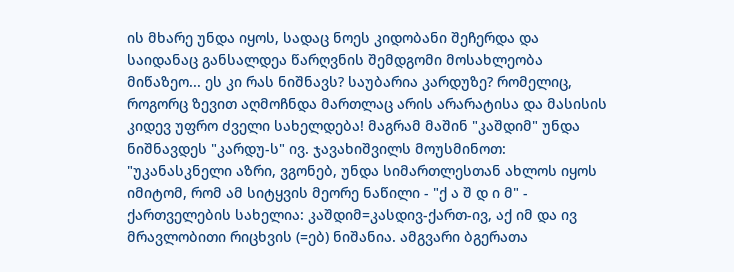ის მხარე უნდა იყოს, სადაც ნოეს კიდობანი შეჩერდა და საიდანაც განსალდეა წარღვნის შემდგომი მოსახლეობა მიწაზეო... ეს კი რას ნიშნავს? საუბარია კარდუზე? რომელიც, როგორც ზევით აღმოჩნდა მართლაც არის არარატისა და მასისის კიდევ უფრო ძველი სახელდება! მაგრამ მაშინ "კაშდიმ" უნდა ნიშნავდეს "კარდუ-ს" ივ. ჯავახიშვილს მოუსმინოთ: "უკანასკნელი აზრი, ვგონებ, უნდა სიმართლესთან ახლოს იყოს იმიტომ, რომ ამ სიტყვის მეორე ნაწილი - "ქ ა შ დ ი მ" - ქართველების სახელია: კაშდიმ=კასდივ-ქართ-ივ, აქ იმ და ივ მრავლობითი რიცხვის (=ებ) ნიშანია. ამგვარი ბგერათა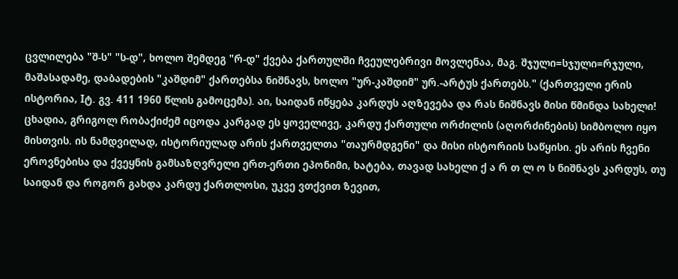ცვლილება "შ-ს" "ს-დ", ხოლო შემდეგ "რ-დ" ქვება ქართულში ჩვეულებრივი მოვლენაა, მაგ. შჯული=სჯული=რჯული, მაშასადამე, დაბადების "კაშდიმ" ქართებსა ნიშნავს, ხოლო "ურ-კაშდიმ" ურ.-არტუს ქართებს." (ქართველი ერის ისტორია, Iტ. გვ. 411 1960 წლის გამოცემა). აი, საიდან იწყება კარდუს აღზევება და რას ნიშნავს მისი წმინდა სახელი! ცხადია, გრიგოლ რობაქიძემ იცოდა კარგად ეს ყოველივე, კარდუ ქართული ორძილის (აღორძინების) სიმბოლო იყო მისთვის. ის ნამდვილად, ისტორიულად არის ქართველთა "თაურმდგენი" და მისი ისტორიის საწყისი. ეს არის ჩვენი ეროვნებისა და ქვეყნის გამსაზღვრელი ერთ-ერთი ეპონიმი, ხატება, თავად სახელი ქ ა რ თ ლ ო ს ნიშნავს კარდუს, თუ საიდან და როგორ გახდა კარდუ ქართლოსი, უკვე ვთქვით ზევით,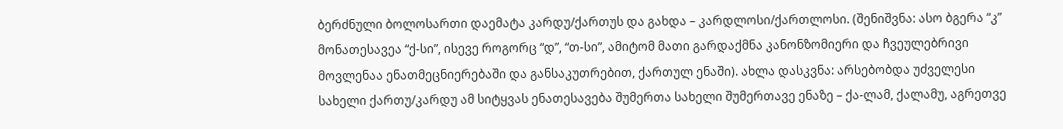ბერძნული ბოლოსართი დაემატა კარდუ/ქართუს და გახდა – კარდლოსი/ქართლოსი. (შენიშვნა: ასო ბგერა “კ” მონათესავეა “ქ-სი”, ისევე როგორც “დ”, “თ-სი”, ამიტომ მათი გარდაქმნა კანონზომიერი და ჩვეულებრივი მოვლენაა ენათმეცნიერებაში და განსაკუთრებით, ქართულ ენაში). ახლა დასკვნა: არსებობდა უძველესი სახელი ქართუ/კარდუ ამ სიტყვას ენათესავება შუმერთა სახელი შუმერთავე ენაზე – ქა-ლამ, ქალამუ, აგრეთვე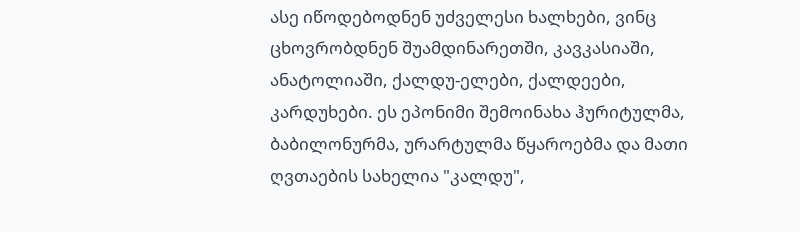ასე იწოდებოდნენ უძველესი ხალხები, ვინც ცხოვრობდნენ შუამდინარეთში, კავკასიაში, ანატოლიაში, ქალდუ-ელები, ქალდეები, კარდუხები. ეს ეპონიმი შემოინახა ჰურიტულმა, ბაბილონურმა, ურარტულმა წყაროებმა და მათი ღვთაების სახელია "კალდუ",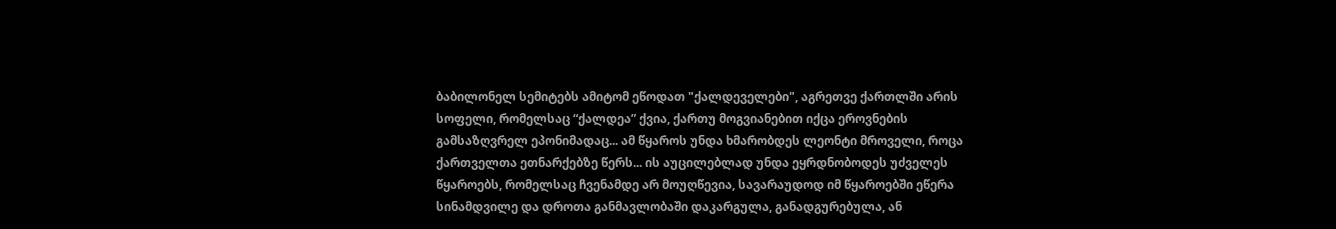ბაბილონელ სემიტებს ამიტომ ეწოდათ "ქალდეველები", აგრეთვე ქართლში არის სოფელი, რომელსაც “ქალდეა” ქვია, ქართუ მოგვიანებით იქცა ეროვნების გამსაზღვრელ ეპონიმადაც... ამ წყაროს უნდა ხმარობდეს ლეონტი მროველი, როცა ქართველთა ეთნარქებზე წერს... ის აუცილებლად უნდა ეყრდნობოდეს უძველეს წყაროებს, რომელსაც ჩვენამდე არ მოუღწევია, სავარაუდოდ იმ წყაროებში ეწერა სინამდვილე და დროთა განმავლობაში დაკარგულა, განადგურებულა, ან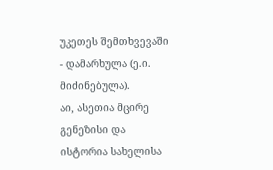უკეთეს შემთხვევაში - დამარხულა (ე.ი. მიძინებულა).
აი, ასეთია მცირე გენეზისი და ისტორია სახელისა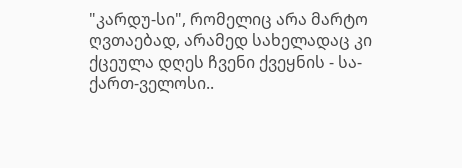"კარდუ-სი", რომელიც არა მარტო ღვთაებად, არამედ სახელადაც კი ქცეულა დღეს ჩვენი ქვეყნის - სა-ქართ-ველოსი..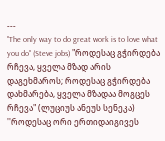---
"The only way to do great work is to love what you do" (Steve jobs) "როდესაც გჭირდება რჩევა, ყველა მზად არის დაგეხმაროს; როდესაც გჭირდება დახმარება, ყველა მზადაა მოგცეს რჩევა" (ლუციუს ანეუს სენეკა) ''როდესაც ორი ერთიდაიგივეს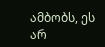ამბობს, ეს არ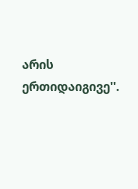არის ერთიდაიგივე''.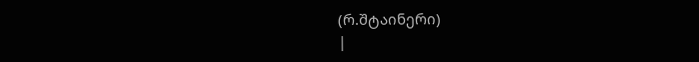(რ.შტაინერი)
|